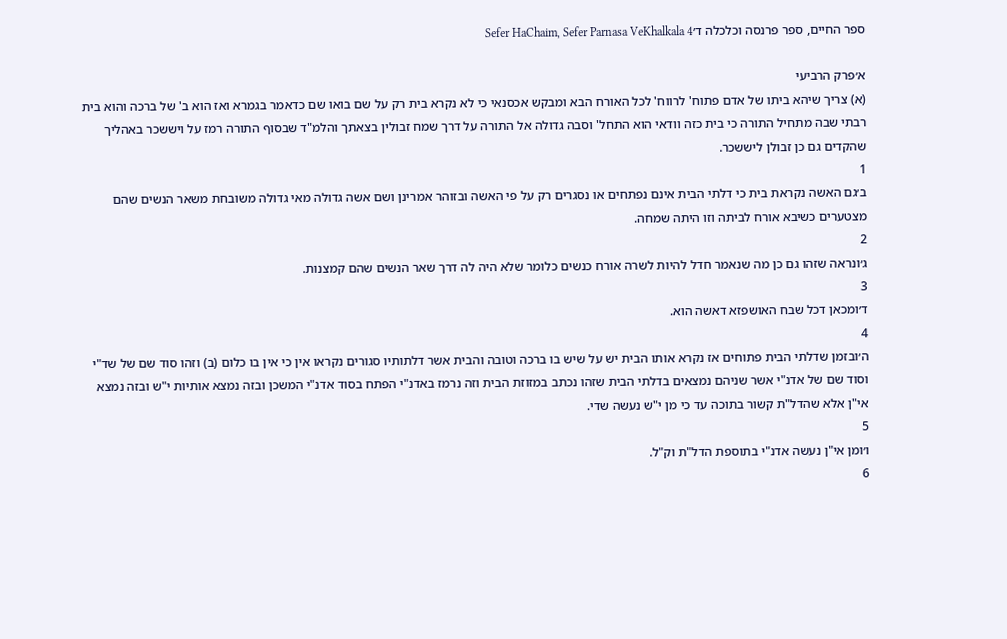ספר החיים, ספר פרנסה וכלכלה ד׳Sefer HaChaim, Sefer Parnasa VeKhalkala 4

א׳פרק הרביעי
(א) צריך שיהא ביתו של אדם פתוח' לרווח' לכל האורח הבא ומבקש אכסנאי כי לא נקרא בית רק על שם בואו שם כדאמר בגמרא ואז הוא ב' של ברכה והוא בית רבתי שבה מתחיל התורה כי בית כזה וודאי הוא התחל' וסבה גדולה אל התורה על דרך שמח זבולין בצאתך והלמ"ד שבסוף התורה רמז על ויששכר באהליך שהקדים גם כן זבולן ליששכר.
1
ב׳גם האשה נקראת בית כי דלתי הבית אינם נפתחים או נסגרים רק על פי האשה ובזוהר אמרינן ושם אשה גדולה מאי גדולה משובחת משאר הנשים שהם מצטערים כשיבא אורח לביתה וזו היתה שמחה.
2
ג׳ונראה שזהו גם כן מה שנאמר חדל להיות לשרה אורח כנשים כלומר שלא היה לה דרך שאר הנשים שהם קמצנות.
3
ד׳ומכאן דכל שבח האושפזא דאשה הוא.
4
ה׳ובזמן שדלתי הבית פתוחים אז נקרא אותו הבית יש על שיש בו ברכה וטובה והבית אשר דלתותיו סגורים נקראו אין כי אין בו כלום (ב) וזהו סוד שם של שד"י וסוד שם של אדנ"י אשר שניהם נמצאים בדלתי הבית שזהו נכתב במזוזת הבית וזה נרמז באדנ"י הפתח בסוד אדנ"י המשכן ובזה נמצא אותיות י"ש ובזה נמצא אי"ן אלא שהדל"ת קשור בתוכה עד כי מן י"ש נעשה שדי.
5
ו׳ומן אי"ן נעשה אדנ"י בתוספת הדל"ת וק"ל.
6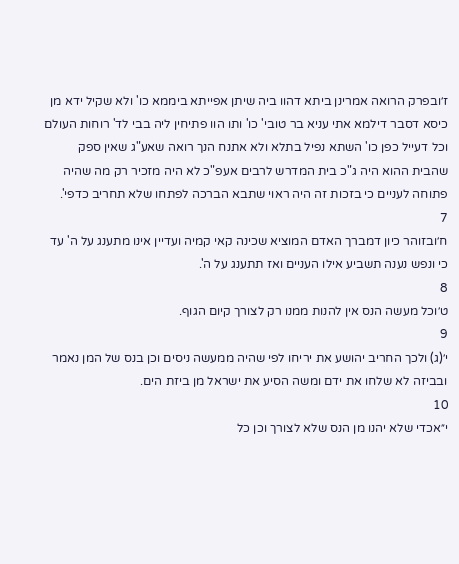ז׳ובפרק הרואה אמרינן ביתא דהוו ביה שיתן אפייתא ביממא כו' ולא שקיל ידא מן כיסא דסבר דילמא אתי עניא בר טובי' כו' ותו הוו פתיחין ליה בבי לד' רוחות העולם וכל דעייל כפן כו' השתא נפיל בתלא ולא אתנח הנך רואה שאע"ג שאין ספק שהבית ההוא היה ג"כ בית המדרש לרבים אעפ"כ לא היה מזכיר רק מה שהיה פתוחה לעניים כי בזכות זה היה ראוי שתבא הברכה לפתחו שלא תחריב כדפי'.
7
ח׳ובזוהר כיון דמברך האדם המוציא שכינה קאי קמיה ועדיין אינו מתענג על ה' עד כי ונפש נענה תשביע אילו העניים ואז תתענג על ה'.
8
ט׳וכל מעשה הנס אין להנות ממנו רק לצורך קיום הגוף.
9
י׳(ג) ולכך החריב יהושע את יריחו לפי שהיה ממעשה ניסים וכן בנס של המן נאמר ובביזה לא שלחו את ידם ומשה הסיע את ישראל מן ביזת הים.
10
י״אכדי שלא יהנו מן הנס שלא לצורך וכן כל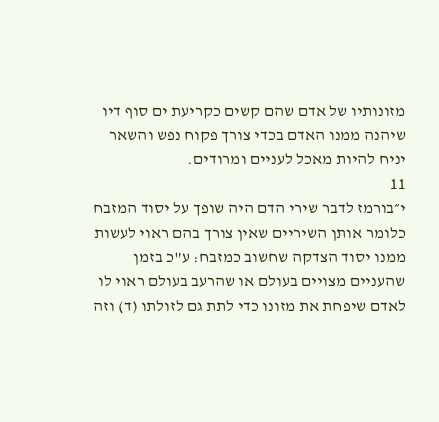מזונותיו של אדם שהם קשים כקריעת ים סוף דיו שיהנה ממנו האדם בכדי צורך פקוח נפש והשאר יניח להיות מאכל לעניים ומרודים.
11
י״בורמז לדבר שירי הדם היה שופך על יסוד המזבח כלומר אותן השיריים שאין צורך בהם ראוי לעשות ממנו יסוד הצדקה שחשוב כמזבח: ע"כ בזמן שהעניים מצויים בעולם או שהרעב בעולם ראוי לו לאדם שיפחת את מזונו כדי לתת גם לזולתו (ד) וזה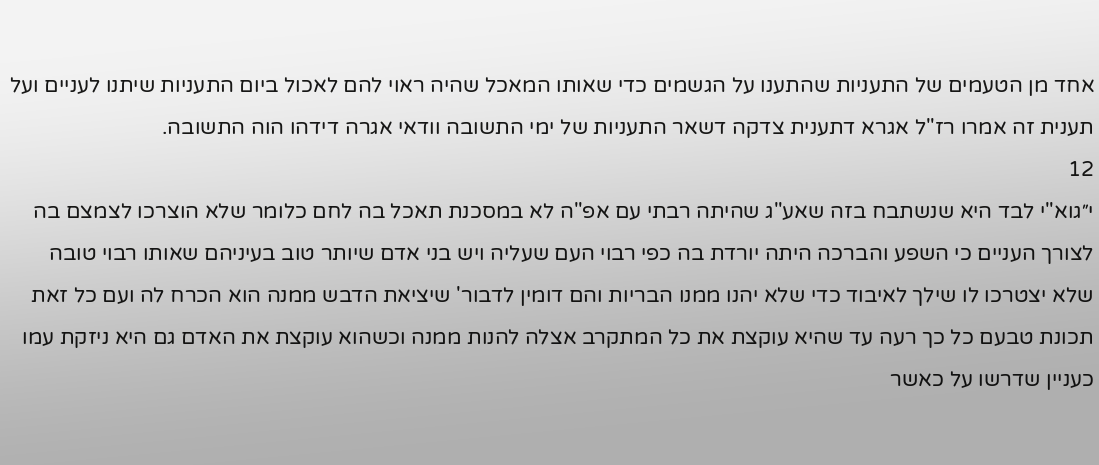אחד מן הטעמים של התעניות שהתענו על הגשמים כדי שאותו המאכל שהיה ראוי להם לאכול ביום התעניות שיתנו לעניים ועל תענית זה אמרו רז"ל אגרא דתענית צדקה דשאר התעניות של ימי התשובה וודאי אגרה דידהו הוה התשובה.
12
י״גוא"י לבד היא שנשתבח בזה שאע"ג שהיתה רבתי עם אפ"ה לא במסכנת תאכל בה לחם כלומר שלא הוצרכו לצמצם בה לצורך העניים כי השפע והברכה היתה יורדת בה כפי רבוי העם שעליה ויש בני אדם שיותר טוב בעיניהם שאותו רבוי טובה שלא יצטרכו לו שילך לאיבוד כדי שלא יהנו ממנו הבריות והם דומין לדבור' שיציאת הדבש ממנה הוא הכרח לה ועם כל זאת תכונת טבעם כל כך רעה עד שהיא עוקצת את כל המתקרב אצלה להנות ממנה וכשהוא עוקצת את האדם גם היא ניזקת עמו כעניין שדרשו על כאשר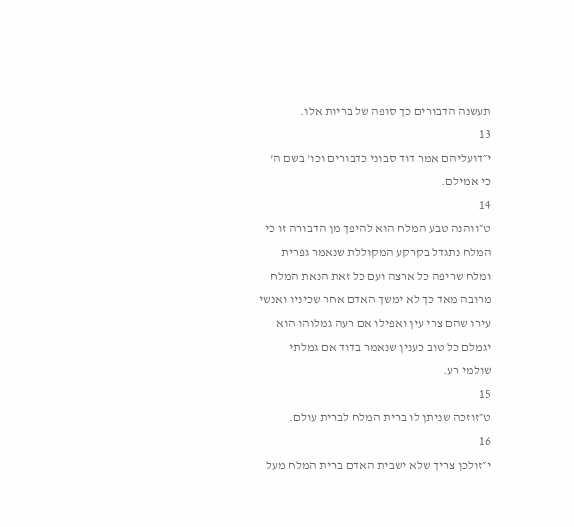תעשנה הדבורים כך סופה של בריות אלו.
13
י״דועליהם אמר דוד סבוני כדבורים וכו' בשם ה' כי אמילם.
14
ט״ווהנה טבע המלח הוא להיפך מן הדבורה זו כי המלח נתגדל בקרקע המקוללת שנאמר גפרית ומלח שריפה כל ארצה ועם כל זאת הנאת המלח מרובה מאד כך לא ימשך האדם אחר שכיניו ואנשי עירו שהם צרי עין ואפילו אם רעה גמלוהו הוא יגמלם כל טוב כענין שנאמר בדוד אם גמלתי שולמי רע.
15
ט״זוזכה שניתן לו ברית המלח לברית עולם.
16
י״זולכן צריך שלא ישבית האדם ברית המלח מעל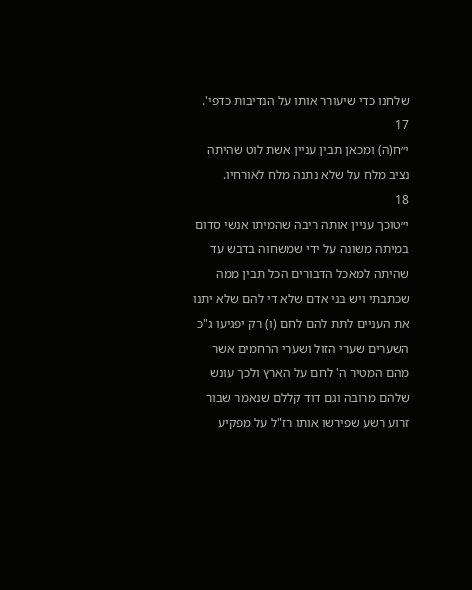שלחנו כדי שיעורר אותו על הנדיבות כדפי'.
17
י״ח(ה) ומכאן תבין עניין אשת לוט שהיתה נציב מלח על שלא נתנה מלח לאורחיו.
18
י״טוכך עניין אותה ריבה שהמיתו אנשי סדום במיתה משונה על ידי שמשחוה בדבש עד שהיתה למאכל הדבורים הכל תבין ממה שכתבתי ויש בני אדם שלא די להם שלא יתנו את העניים לתת להם לחם (ו) רק יפגיעו ג"כ השערים שערי הזול ושערי הרחמים אשר מהם המטיר ה' לחם על הארץ ולכך עונש שלהם מרובה וגם דוד קללם שנאמר שבור זרוע רשע שפירשו אותו רז"ל על מפקיע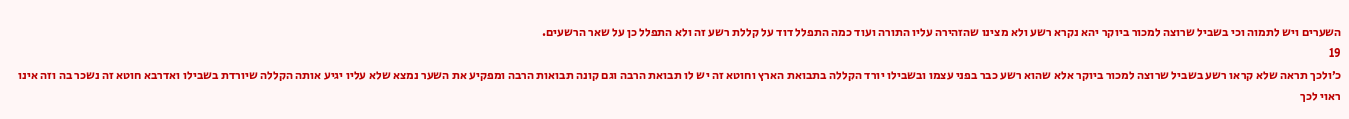השערים ויש לתמוה וכי בשביל שרוצה למכור ביוקר יהא נקרא רשע ולא מצינו שהזהירה עליו התורה ועוד כמה התפלל דוד על קללת רשע זה ולא התפלל כן על שאר הרשעים.
19
כ׳ולכך תראה שלא קראו רשע בשביל שרוצה למכור ביוקר אלא שהוא רשע כבר בפני עצמו ובשבילו יורד הקללה בתבואת הארץ וחוטא זה יש לו תבואת הרבה וגם קונה תבואות הרבה ומפקיע את השער נמצא שלא עליו יגיע אותה הקללה שיורדת בשבילו ואדרבא חוטא זה נשכר בה וזה אינו ראוי לכך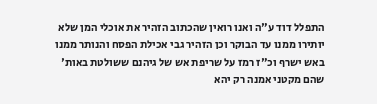התפלל דוד ע"ה ואנו רואין שהכתוב הזהיר את אוכלי המן שלא יותירו ממנו עד הבוקר וכן הזהיר גבי אכילת הפסח והנותר ממנו באש ישרף וכ"ז רמז על שריפת אש של גיהנם ששולטת באות' שהם מקטני אמנה רק יהא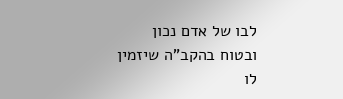לבו של אדם נכון ובטוח בהקב"ה שיזמין לו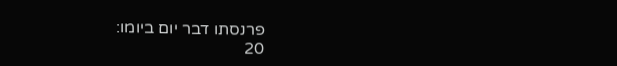פרנסתו דבר יום ביומו:
20